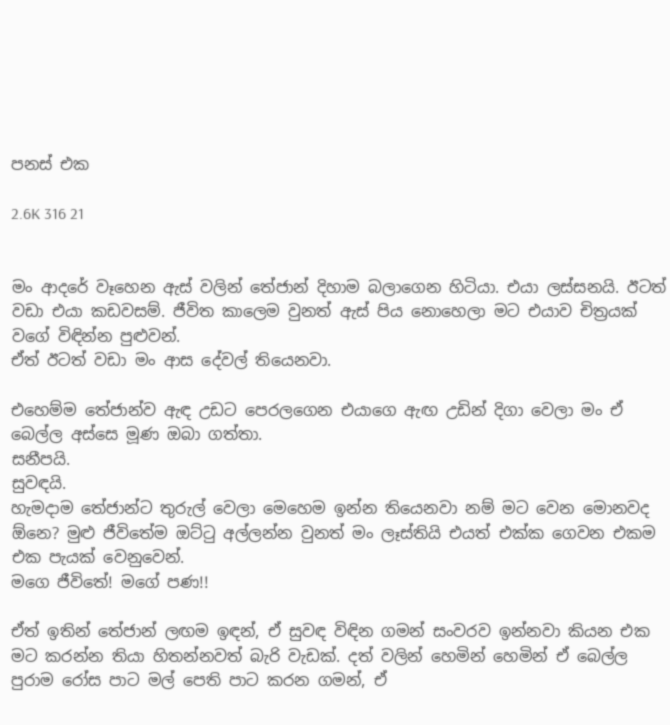පනස් එක

2.6K 316 21


මං ආදරේ වෑහෙන ඇස් වලින් තේජාන් දිහාම බලාගෙන හිටියා. එයා ලස්සනයි. ඊටත් වඩා එයා කඩවසම්. ජීවිත කාලෙම වුනත් ඇස් පිය නොහෙලා මට එයාව චිත්‍රයක් වගේ විඳින්න පුළුවන්.
ඒත් ඊටත් වඩා මං ආස දේවල් තියෙනවා.

එහෙම්ම තේජාන්ව ඇඳ උඩට පෙරලගෙන එයාගෙ ඇඟ උඩින් දිගා වෙලා මං ඒ බෙල්ල අස්සෙ මූණ ඔබා ගත්තා.
සනීපයි.
සුවඳයි.
හැමදාම තේජාන්ට තුරුල් වෙලා මෙහෙම ඉන්න තියෙනවා නම් මට වෙන මොනවද ඕනෙ? මුළු ජීවිතේම ඔට්ටු අල්ලන්න වුනත් මං ලෑස්තියි එයත් එක්ක ගෙවන එකම එක පැයක් වෙනුවෙන්.
මගෙ ජීවිතේ! මගේ පණ!!

ඒත් ඉතින් තේජාන් ලඟම ඉඳන්, ඒ සුවඳ විඳින ගමන් සංවරව ඉන්නවා කියන එක මට කරන්න තියා හිතන්නවත් බැරි වැඩක්. දත් වලින් හෙමින් හෙමින් ඒ බෙල්ල පුරාම රෝස පාට මල් පෙති පාට කරන ගමන්, ඒ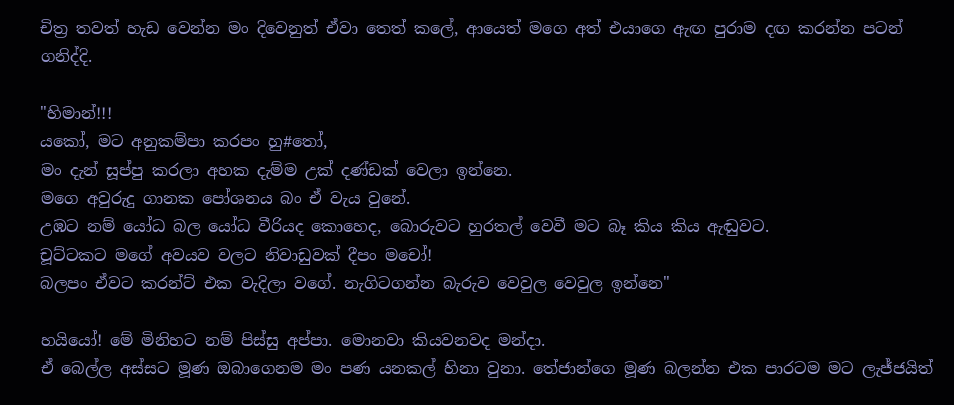චිත්‍ර තවත් හැඩ වෙන්න මං දිවෙනුත් ඒවා තෙත් කලේ, ආයෙත් මගෙ අත් එයාගෙ ඇඟ පුරාම දඟ කරන්න පටන් ගනිද්දි.

"හිමාන්!!!
යකෝ, මට අනුකම්පා කරපං හු#තෝ,
මං දැන් සූප්පු කරලා අහක දැම්ම උක් දණ්ඩක් වෙලා ඉන්නෙ.
මගෙ අවුරුදු ගානක පෝශනය බං ඒ වැය වුනේ.
උඹට නම් යෝධ බල යෝධ වීරියද කොහෙද, බොරුවට හුරතල් වෙවී මට බෑ කිය කිය ඇඬුවට.
චූට්ටකට මගේ අවයව වලට නිවාඩුවක් දීපං මචෝ!
බලපං ඒවට කරන්ට් එක වැදිලා වගේ. නැගිටගන්න බැරුව වෙවුල වෙවුල ඉන්නෙ"

හයියෝ! මේ මිනිහට නම් පිස්සු අප්පා. මොනවා කියවනවද මන්දා.
ඒ බෙල්ල අස්සට මූණ ඔබාගෙනම මං පණ යනකල් හිනා වුනා. තේජාන්ගෙ මූණ බලන්න එක පාරටම මට ලැජ්ජයිත්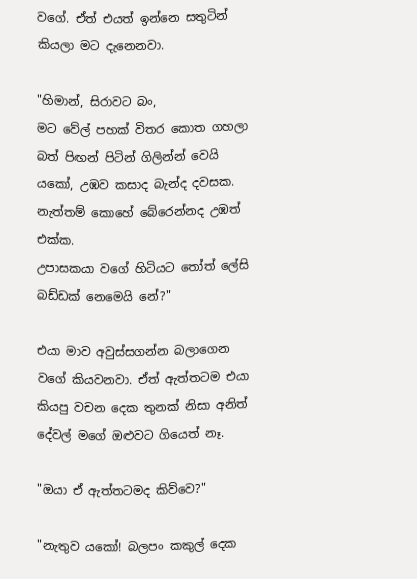වගේ. ඒත් එයත් ඉන්නෙ සතුටින් කියලා මට දැනෙනවා.

"හිමාන්, සිරාවට බං,
මට වේල් පහක් විතර කොත ගහලා බත් පිඟන් පිටින් ගිලින්න් වෙයි යකෝ, උඹව කසාද බැන්ද දවසක. නැත්තම් කොහේ බේරෙන්නද උඹත් එක්ක.
උපාසකයා වගේ හිටියට තෝත් ලේසි බඩ්ඩක් නෙමෙයි නේ?"

එයා මාව අවුස්සගන්න බලාගෙන වගේ කියවනවා. ඒත් ඇත්තටම එයා කියපු වචන දෙක තුනක් නිසා අනිත් දේවල් මගේ ඔළුවට ගියෙත් නෑ.

"ඔයා ඒ ඇත්තටමද කිව්වෙ?"

"නැතුව යකෝ! බලපං කකුල් දෙක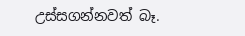උස්සගන්නවත් බෑ.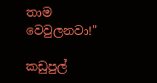තාම වෙවුලනවා!"

කඩුපුල්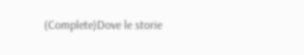(Complete)Dove le storie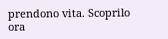prendono vita. Scoprilo ora